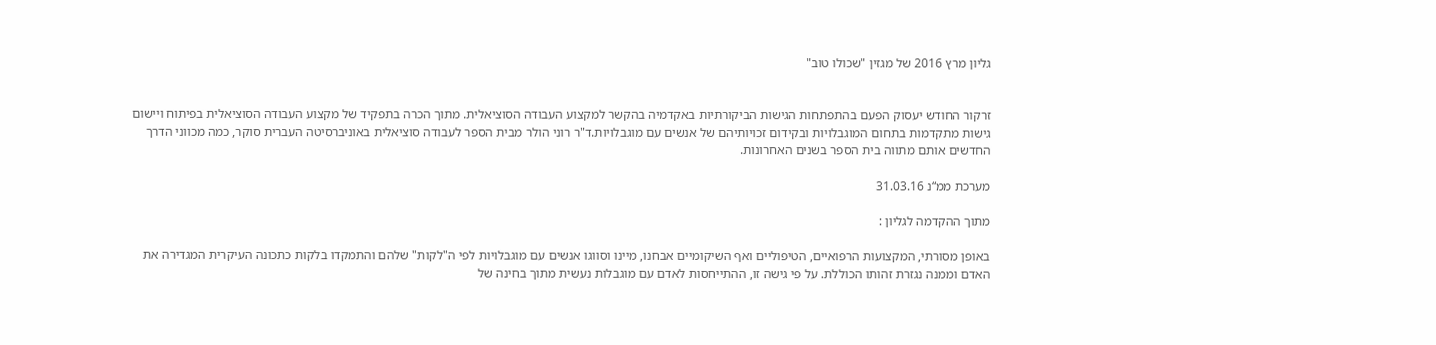גליון מרץ 2016 של מגזין "שכולו טוב"


זרקור החודש יעסוק הפעם בהתפתחות הגישות הביקורתיות באקדמיה בהקשר למקצוע העבודה הסוציאלית. מתוך הכרה בתפקיד של מקצוע העבודה הסוציאלית בפיתוח ויישום גישות מתקדמות בתחום המוגבלויות ובקידום זכויותיהם של אנשים עם מוגבלויות.ד"ר רוני הולר מבית הספר לעבודה סוציאלית באוניברסיטה העברית סוקר, כמה מכווני הדרך החדשים אותם מתווה בית הספר בשנים האחרונות.

מערכת ממ“נ 31.03.16

מתוך ההקדמה לגליון :

באופן מסורתי, המקצועות הרפואיים, הטיפוליים ואף השיקומיים אבחנו, מיינו וסווגו אנשים עם מוגבלויות לפי ה"לקות" שלהם והתמקדו בלקות כתכונה העיקרית המגדירה את האדם וממנה נגזרת זהותו הכוללת. על פי גישה זו, ההתייחסות לאדם עם מוגבלות נעשית מתוך בחינה של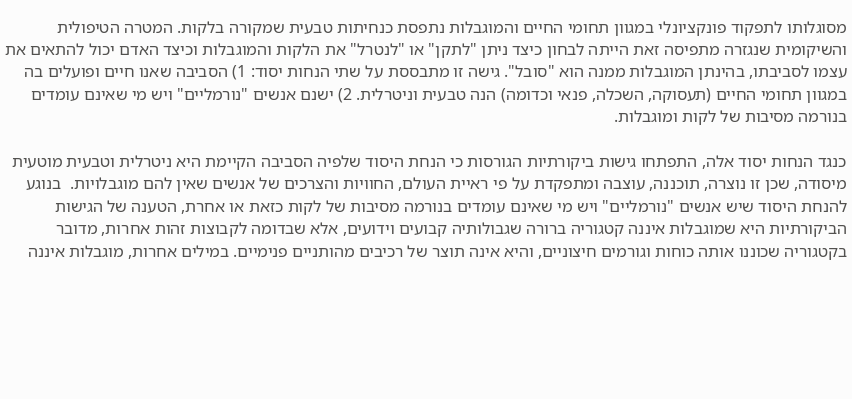מסוגלותו לתפקוד פונקציונלי במגוון תחומי החיים והמוגבלות נתפסת כנחיתות טבעית שמקורה בלקות. המטרה הטיפולית והשיקומית שנגזרה מתפיסה זאת הייתה לבחון כיצד ניתן "לתקן" או "לנטרל" את הלקות והמוגבלות וכיצד האדם יכול להתאים את עצמו לסביבתו, בהינתן המוגבלות ממנה הוא "סובל". גישה זו מתבססת על שתי הנחות יסוד: 1) הסביבה שאנו חיים ופועלים בה במגוון תחומי החיים (תעסוקה, השכלה, פנאי וכדומה) הנה טבעית וניטרלית. 2) ישנם אנשים "נורמליים" ויש מי שאינם עומדים בנורמה מסיבות של לקות ומוגבלות.

כנגד הנחות יסוד אלה, התפתחו גישות ביקורתיות הגורסות כי הנחת היסוד שלפיה הסביבה הקיימת היא ניטרלית וטבעית מוטעית מיסודה, שכן זו נוצרה, תוכננה, עוצבה ומתפקדת על פי ראיית העולם, החוויות והצרכים של אנשים שאין להם מוגבלויות.  בנוגע להנחת היסוד שיש אנשים "נורמליים" ויש מי שאינם עומדים בנורמה מסיבות של לקות כזאת או אחרת, הטענה של הגישות הביקורתיות היא שמוגבלות איננה קטגוריה ברורה שגבולותיה קבועים וידועים, אלא שבדומה לקבוצות זהות אחרות, מדובר בקטגוריה שכוננו אותה כוחות וגורמים חיצוניים, והיא אינה תוצר של רכיבים מהותניים פנימיים. במילים אחרות, מוגבלות איננה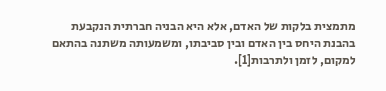מתמצית בלקות של האדם, אלא היא הבניה חברתית הנקבעת בהבנת היחס בין האדם ובין סביבתו, ומשמעותה משתנה בהתאם למקום, לזמן ולתרבות[1].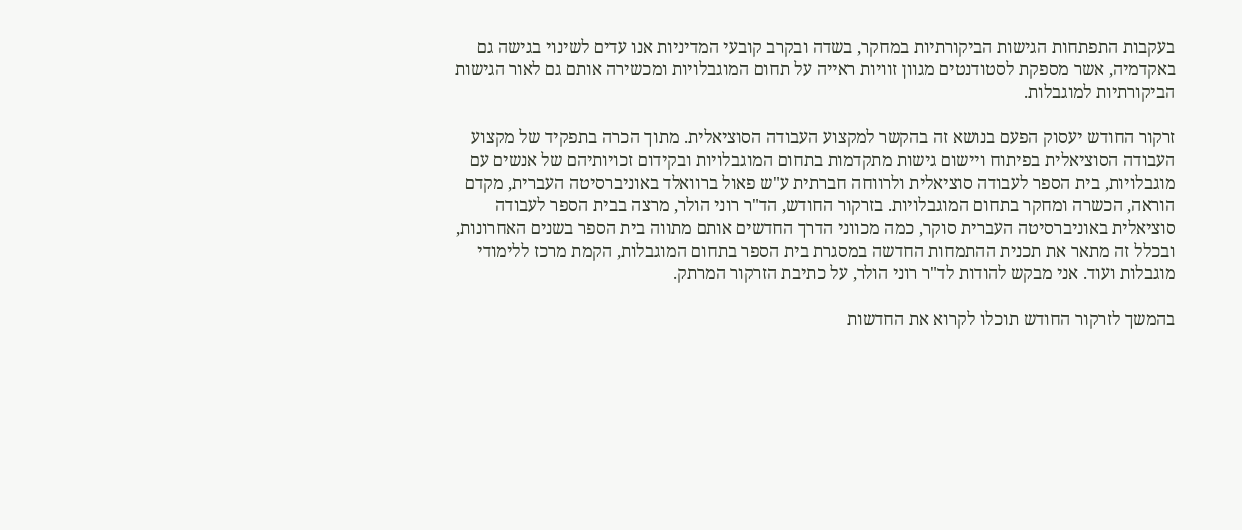בעקבות התפתחות הגישות הביקורתיות במחקר, בשדה ובקרב קובעי המדיניות אנו עדים לשינוי בגישה גם באקדמיה, אשר מספקת לסטודנטים מגוון זוויות ראייה על תחום המוגבלויות ומכשירה אותם גם לאור הגישות הביקורתיות למוגבלות.

זרקור החודש יעסוק הפעם בנושא זה בהקשר למקצוע העבודה הסוציאלית. מתוך הכרה בתפקיד של מקצוע העבודה הסוציאלית בפיתוח ויישום גישות מתקדמות בתחום המוגבלויות ובקידום זכויותיהם של אנשים עם מוגבלויות, בית הספר לעבודה סוציאלית ולרווחה חברתית ע"ש פאול ברוואלד באוניברסיטה העברית, מקדם הוראה, הכשרה ומחקר בתחום המוגבלויות. בזרקור החודש, הד"ר רוני הולר, מרצה בבית הספר לעבודה סוציאלית באוניברסיטה העברית סוקר, כמה מכווני הדרך החדשים אותם מתווה בית הספר בשנים האחרונות, ובכלל זה מתאר את תכנית ההתמחות החדשה במסגרת בית הספר בתחום המוגבלות, הקמת מרכז ללימודי מוגבלות ועוד. אני מבקש להודות לד"ר רוני הולר, על כתיבת הזרקור המרתק.

בהמשך לזרקור החודש תוכלו לקרוא את החדשות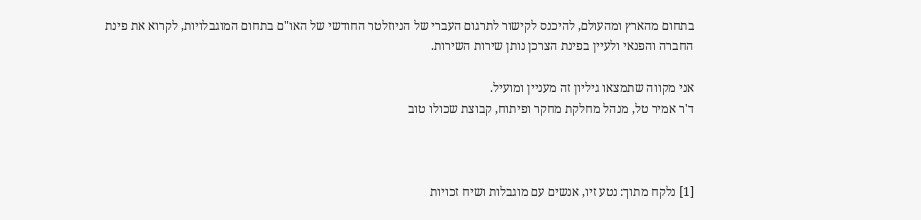בתחום מהארץ ומהעולם, להיכנס לקישור לתרגום העברי של הניוזלטר החודשי של האו"ם בתחום המוגבלויות, לקרוא את פינת החברה והפנאי ולעיין בפינת הצרכן נותן שירות השירות.

אני מקווה שתמצאו גיליון זה מעניין ומועיל.
ד'ר אמיר טל, מנהל מחלקת מחקר ופיתוח, קבוצת שכולו טוב



[1] נלקח מתוך: נטע זיו, אנשים עם מוגבלות ושיח זכויות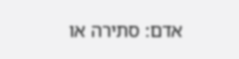אדם: סתירה או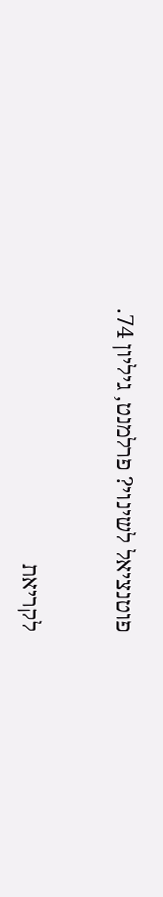פוטנציאל לשינוי? פרלמנט, גיליון 74.


לקריאת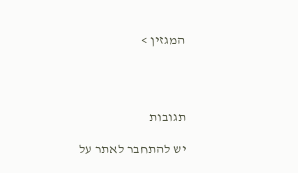המגזין >




תגובות

יש להתחבר לאתר על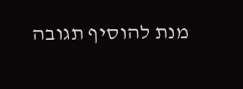מנת להוסיף תגובה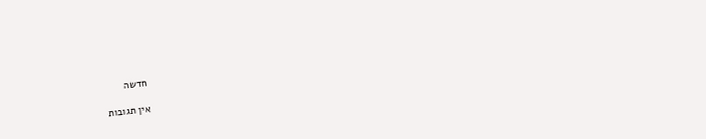חדשה

אין תגובות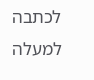לכתבה
למעלה